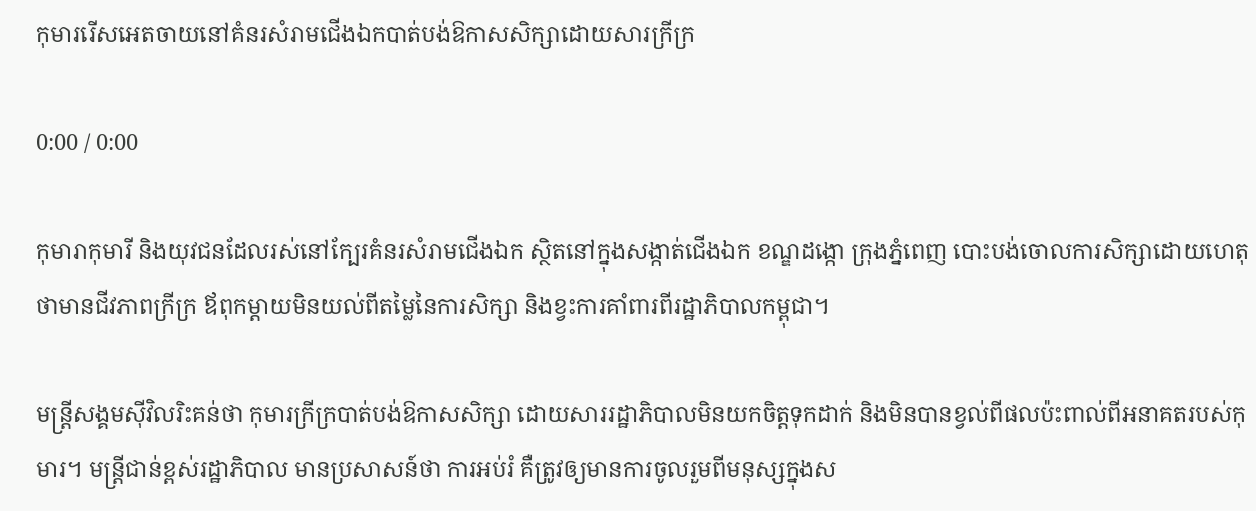កុមាររើសអេតចាយនៅគំនរសំរាមជើងឯកបាត់បង់ឱកាសសិក្សាដោយសារក្រីក្រ

0:00 / 0:00

កុមារាកុមារី និងយុវជនដែលរស់នៅក្បែរគំនរសំរាមជើងឯក ស្ថិតនៅក្នុងសង្កាត់ជើងឯក ខណ្ឌដង្កោ ក្រុងភ្នំពេញ បោះបង់ចោលការសិក្សាដោយហេតុថាមានជីវភាពក្រីក្រ ឪពុកម្តាយមិនយល់ពីតម្លៃនៃការសិក្សា និងខ្វះការគាំពារពីរដ្ឋាភិបាលកម្ពុជា។

មន្ត្រីសង្គមស៊ីវិលរិះគន់ថា កុមារក្រីក្របាត់បង់ឱកាសសិក្សា ដោយសាររដ្ឋាភិបាលមិនយកចិត្តទុកដាក់ និងមិនបានខ្វល់ពីផលប៉ះពាល់ពីអនាគតរបស់កុមារ។ មន្ត្រីជាន់ខ្ពស់រដ្ឋាភិបាល មានប្រសាសន៍ថា ការអប់រំ គឺត្រូវឲ្យមានការចូលរួមពីមនុស្សក្នុងស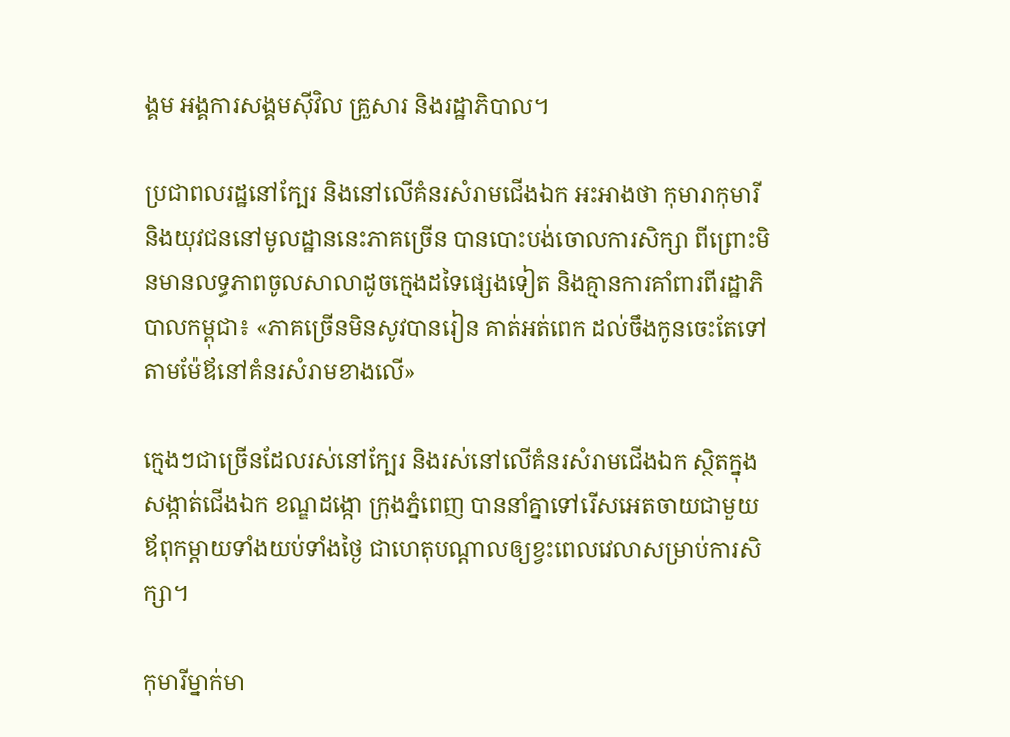ង្គម អង្គការសង្គមស៊ីវិល គ្រួសារ និងរដ្ឋាភិបាល។

ប្រជាពលរដ្ឋនៅក្បែរ និងនៅលើគំនរសំរាមជើងឯក អះអាងថា កុមារាកុមារី និងយុវជននៅមូលដ្ឋាននេះភាគច្រើន បានបោះបង់ចោលការសិក្សា ពីព្រោះមិនមានលទ្ធភាពចូលសាលាដូចក្មេងដទៃផ្សេងទៀត និងគ្មានការគាំពារពីរដ្ឋាភិបាលកម្ពុជា៖ «ភាគច្រើនមិនសូវបានរៀន គាត់អត់ពេក ដល់ចឹងកូនចេះតែទៅតាមម៉ែឪនៅគំនរសំរាមខាងលើ»

ក្មេងៗជាច្រើនដែលរស់នៅក្បែរ និងរស់នៅលើគំនរសំរាមជើងឯក ស្ថិតក្នុងសង្កាត់ជើងឯក ខណ្ឌដង្កោ ក្រុងភ្នំពេញ បាននាំគ្នាទៅរើសអេតចាយជាមួយឪពុកម្តាយទាំងយប់ទាំងថ្ងៃ ជាហេតុបណ្ដាលឲ្យខ្វះពេលវេលាសម្រាប់ការសិក្សា។

កុមារីម្នាក់មា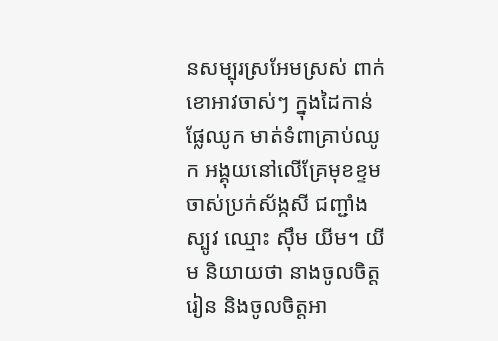នសម្បុរស្រអែមស្រស់ ពាក់ខោអាវចាស់ៗ ក្នុងដៃកាន់ផ្លែឈូក មាត់ទំពាគ្រាប់ឈូក អង្គុយនៅលើគ្រែមុខខ្ទមចាស់ប្រក់ស័ង្កសី ជញ្ជាំងស្បូវ ឈ្មោះ ស៊ឹម យីម។ យីម និយាយថា នាងចូលចិត្តរៀន និងចូលចិត្តអា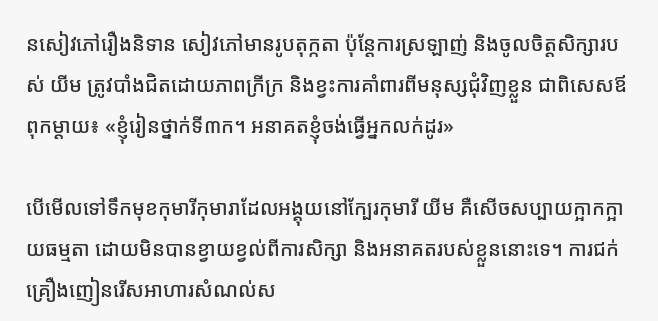នសៀវភៅរឿងនិទាន សៀវភៅមានរូបតុក្កតា ប៉ុន្តែការស្រឡាញ់ និងចូលចិត្តសិក្សារបស់ យីម ត្រូវបាំងជិតដោយភាពក្រីក្រ និងខ្វះការគាំពារពីមនុស្សជុំវិញខ្លួន ជាពិសេសឪពុកម្តាយ៖ «ខ្ញុំរៀនថ្នាក់ទី៣ក។ អនាគតខ្ញុំចង់ធ្វើអ្នកលក់ដូរ»

បើមើលទៅទឹកមុខកុមារីកុមារាដែលអង្គុយនៅក្បែរកុមារី យីម គឺសើចសប្បាយក្អាកក្អាយធម្មតា ដោយមិនបានខ្វាយខ្វល់ពីការសិក្សា និងអនាគតរបស់ខ្លួននោះទេ។ ការជក់គ្រឿងញៀនរើសអាហារសំណល់ស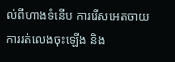ល់ពីហាងទំនើប ការរើសអេតចាយ ការរត់លេងចុះឡើង និង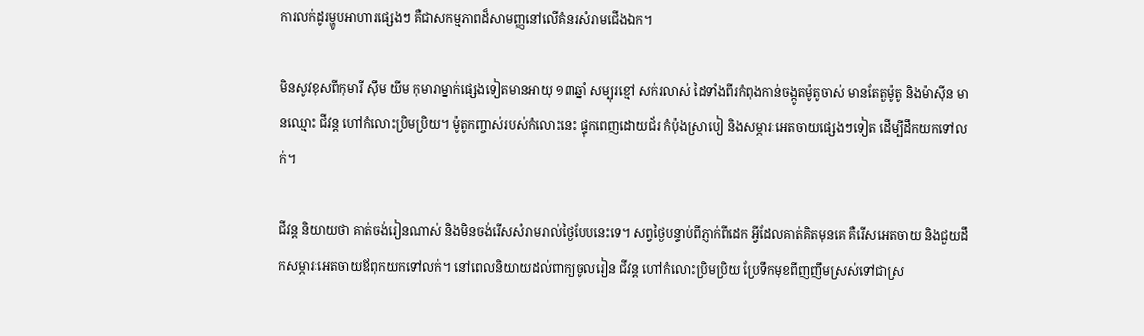ការលក់ដូរម្ហូបអាហារផ្សេងៗ គឺជាសកម្មភាពដ៏សាមញ្ញនៅលើគំនរសំរាមជើងឯក។

មិនសូវខុសពីកុមារី ស៊ឹម យីម កុមារាម្នាក់ផ្សេងទៀតមានអាយុ ១៣ឆ្នាំ សម្បុរខ្មៅ សក់រលាស់ ដៃទាំងពីរកំពុងកាន់ចង្កូតម៉ូតូចាស់ មានតែតួម៉ូតូ និងម៉ាស៊ីន មានឈ្មោះ ជីវន្ត ហៅកំលោះប្រិមប្រិយ។ ម៉ូតូកញ្ចាស់របស់កំលោះនេះ ផ្ទុកពេញដោយជ័រ កំប៉ុងស្រាបៀ និងសម្ភារៈអេតចាយផ្សេងៗទៀត ដើម្បីដឹកយកទៅលក់។

ជីវន្ត និយាយថា គាត់ចង់រៀនណាស់ និងមិនចង់រើសសំរាមរាល់ថ្ងៃបែបនេះទេ។ សព្វថ្ងៃបន្ទាប់ពីភ្ញាក់ពីដេក អ្វីដែលគាត់គិតមុនគេ គឺរើសអេតចាយ និងជួយដឹកសម្ភារៈអេតចាយឪពុកយកទៅលក់។ នៅពេលនិយាយដល់ពាក្យចូលរៀន ជីវន្ត ហៅកំលោះប្រិមប្រិយ ប្រែទឹកមុខពីញញឹមស្រស់ទៅជាស្រ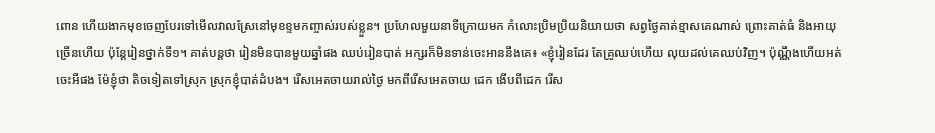ពោន ហើយងាកមុខចេញបែរទៅមើលវាលស្រែនៅមុខខ្ទមកញ្ចាស់របស់ខ្លួន។ ប្រហែលមួយនាទីក្រោយមក កំលោះប្រិមប្រិយនិយាយថា សព្វថ្ងៃគាត់ខ្មាសគេណាស់ ព្រោះគាត់ធំ និងអាយុច្រើនហើយ ប៉ុន្តែរៀនថ្នាក់ទី១។ គាត់បន្តថា រៀនមិនបានមួយឆ្នាំផង ឈប់រៀនបាត់ អក្សរក៏មិនទាន់ចេះអាននឹងគេ៖ «ខ្ញុំរៀនដែរ តែគ្រូឈប់ហើយ លុយដល់គេឈប់វិញ។ ប៉ុណ្ណឹងហើយអត់ចេះអីផង ម៉ែខ្ញុំថា តិចទៀតទៅស្រុក ស្រុកខ្ញុំបាត់ដំបង។ រើសអេតចាយរាល់ថ្ងៃ មកពីរើសអេតចាយ ដេក ងើបពីដេក រើស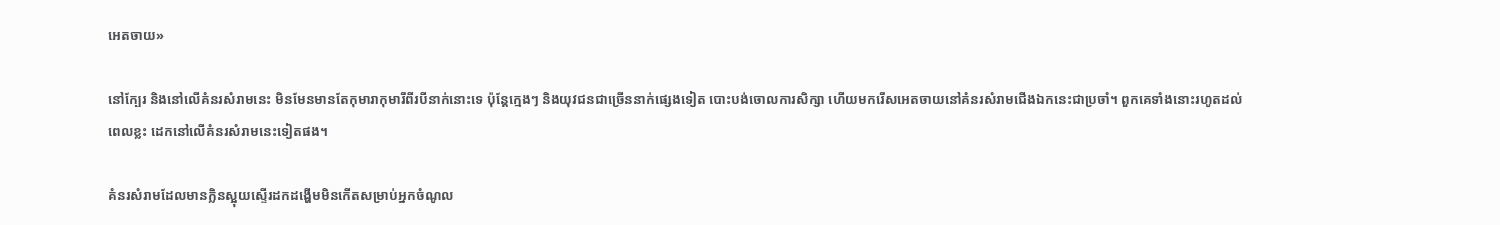អេតចាយ»

នៅក្បែរ និងនៅលើគំនរសំរាមនេះ មិនមែនមានតែកុមារាកុមារីពីរបីនាក់នោះទេ ប៉ុន្តែក្មេងៗ និងយុវជនជាច្រើននាក់ផ្សេងទៀត បោះបង់ចោលការសិក្សា ហើយមករើសអេតចាយនៅគំនរសំរាមជើងឯកនេះជាប្រចាំ។ ពួកគេទាំងនោះរហូតដល់ពេលខ្លះ ដេកនៅលើគំនរសំរាមនេះទៀតផង។

គំនរសំរាមដែលមានក្លិនស្អុយស្ទើរដកដង្ហើមមិនកើតសម្រាប់អ្នកចំណូល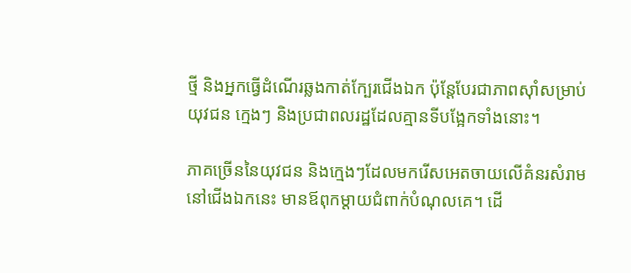ថ្មី និងអ្នកធ្វើដំណើរឆ្លងកាត់ក្បែរជើងឯក ប៉ុន្តែបែរជាភាពស៊ាំសម្រាប់យុវជន ក្មេងៗ និងប្រជាពលរដ្ឋដែលគ្មានទីបង្អែកទាំងនោះ។

ភាគច្រើននៃយុវជន និងក្មេងៗដែលមករើសអេតចាយលើគំនរសំរាមនៅជើងឯកនេះ មានឪពុកម្ដាយជំពាក់បំណុលគេ។ ដើ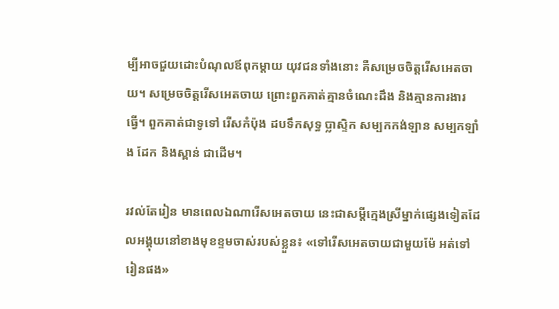ម្បីអាចជួយដោះបំណុលឪពុកម្តាយ យុវជនទាំងនោះ គឺសម្រេចចិត្តរើសអេតចាយ។ សម្រេចចិត្តរើសអេតចាយ ព្រោះពួកគាត់គ្មានចំណេះដឹង និងគ្មានការងារធ្វើ។ ពួកគាត់ជាទូទៅ រើសកំប៉ុង ដបទឹកសុទ្ធ ប្លាស្ទិក សម្បកកង់ឡាន សម្បកឡាំង ដែក និងស្ពាន់ ជាដើម។

រវល់តែរៀន មានពេលឯណារើសអេតចាយ នេះជាសម្ដីក្មេងស្រីម្នាក់ផ្សេងទៀតដែលអង្គុយនៅខាងមុខខ្ទមចាស់របស់ខ្លួន៖ «ទៅរើសអេតចាយជាមួយម៉ែ អត់ទៅរៀនផង»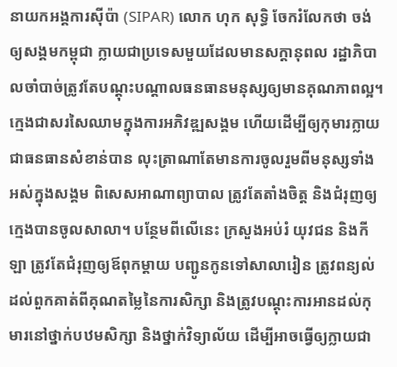នាយកអង្គការស៊ីប៉ា (SIPAR) លោក ហុក សុទ្ធិ ចែករំលែកថា ចង់ឲ្យសង្គមកម្ពុជា ក្លាយជាប្រទេសមួយដែលមានសក្ដានុពល រដ្ឋាភិបាលចាំបាច់ត្រូវតែបណ្តុះបណ្តាលធនធានមនុស្សឲ្យមានគុណភាពល្អ។ ក្មេងជាសរសៃឈាមក្នុងការអភិវឌ្ឍសង្គម ហើយដើម្បីឲ្យកុមារក្លាយជាធនធានសំខាន់បាន លុះត្រាណាតែមានការចូលរួមពីមនុស្សទាំងអស់ក្នុងសង្គម ពិសេសអាណាព្យាបាល ត្រូវតែតាំងចិត្ត និងជំរុញឲ្យក្មេងបានចូលសាលា។ បន្ថែមពីលើនេះ ក្រសួងអប់រំ យុវជន និងកីឡា ត្រូវតែជំរុញឲ្យឪពុកម្តាយ បញ្ជូនកូនទៅសាលារៀន ត្រូវពន្យល់ដល់ពួកគាត់ពីគុណតម្លៃនៃការសិក្សា និងត្រូវបណ្ដុះការអានដល់កុមារនៅថ្នាក់បឋមសិក្សា និងថ្នាក់វិទ្យាល័យ ដើម្បីអាចធ្វើឲ្យក្លាយជា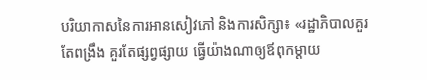បរិយាកាសនៃការអានសៀវភៅ និងការសិក្សា៖ «រដ្ឋាភិបាលគួរតែពង្រឹង គួរតែផ្សព្វផ្សាយ ធ្វើយ៉ាងណាឲ្យឪពុកម្តាយ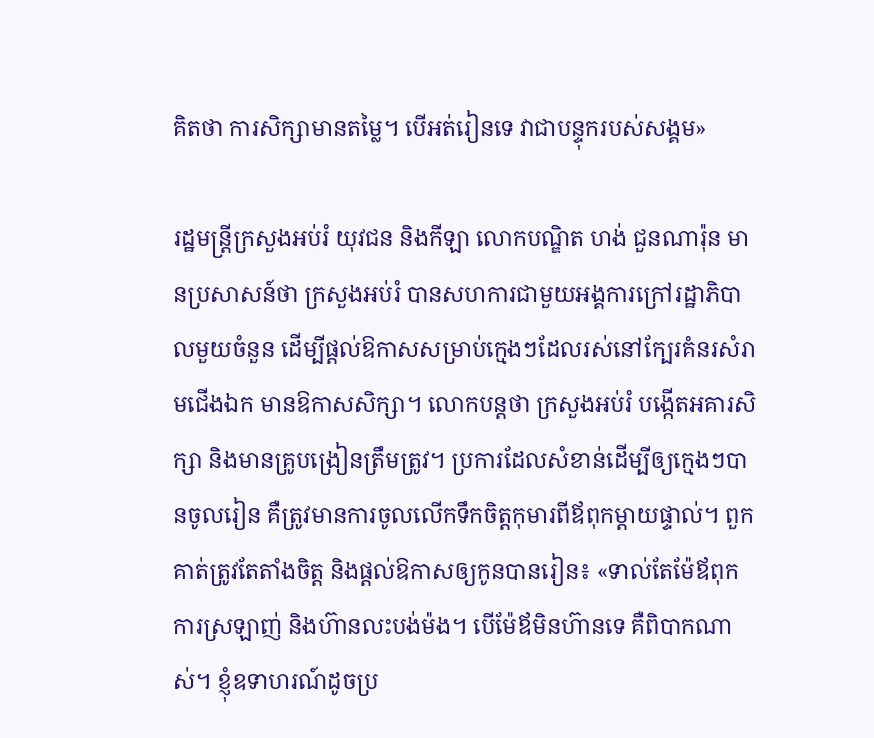គិតថា ការសិក្សាមានតម្លៃ។ បើអត់រៀនទេ វាជាបន្ទុករបស់សង្គម»

រដ្ឋមន្ត្រីក្រសួងអប់រំ យុវជន និងកីឡា លោកបណ្ឌិត ហង់ ជួនណារ៉ុន មានប្រសាសន៍ថា ក្រសួងអប់រំ បានសហការជាមួយអង្គការក្រៅរដ្ឋាភិបាលមួយចំនួន ដើម្បីផ្តល់ឱកាសសម្រាប់ក្មេងៗដែលរស់នៅក្បែរគំនរសំរាមជើងឯក មានឱកាសសិក្សា។ លោកបន្តថា ក្រសួងអប់រំ បង្កើតអគារសិក្សា និងមានគ្រូបង្រៀនត្រឹមត្រូវ។ ប្រការដែលសំខាន់ដើម្បីឲ្យក្មេងៗបានចូលរៀន គឺត្រូវមានការចូលលើកទឹកចិត្តកុមារពីឪពុកម្តាយផ្ទាល់។ ពួកគាត់ត្រូវតែតាំងចិត្ត និងផ្តល់ឱកាសឲ្យកូនបានរៀន៖ «ទាល់តែម៉ែឪពុក ការស្រឡាញ់ និងហ៊ានលះបង់ម៉ង។ បើម៉ែឪមិនហ៊ានទេ គឺពិបាកណាស់។ ខ្ញុំឧទាហរណ៍ដូចប្រ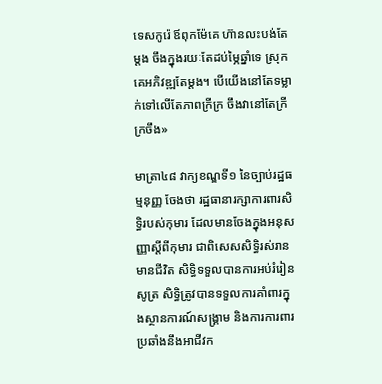ទេសកូរ៉េ ឪពុកម៉ែគេ ហ៊ានលះបង់តែម្តង ចឹងក្នុងរយៈតែដប់ម្ភៃឆ្នាំទេ ស្រុកគេអភិវឌ្ឍតែម្តង។ បើយើងនៅតែទម្លាក់ទៅលើតែភាពក្រីក្រ ចឹងវានៅតែក្រីក្រចឹង»

មាត្រា៤៨ វាក្យខណ្ឌទី១ នៃច្បាប់រដ្ឋធម្មនុញ្ញ ចែងថា រដ្ឋធានារក្សាការពារសិទ្ធិរបស់កុមារ ដែលមានចែងក្នុងអនុសញ្ញាស្ដីពីកុមារ ជាពិសេសសិទ្ធិរស់រានមានជីវិត សិទ្ធិទទួលបានការអប់រំរៀនសូត្រ សិទ្ធិត្រូវបានទទួលការគាំពារក្នុងស្ថានការណ៍សង្គ្រាម និងការការពារប្រឆាំងនឹងអាជីវក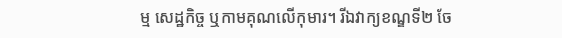ម្ម សេដ្ឋកិច្ច ឬកាមគុណលើកុមារ។ រីឯវាក្យខណ្ឌទី២ ចែ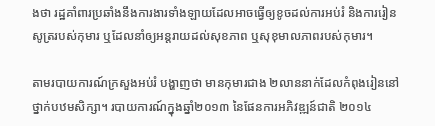ងថា រដ្ឋគាំពារប្រឆាំងនឹងការងារទាំងឡាយដែលអាចធ្វើឲ្យខូចដល់ការអប់រំ និងការរៀនសូត្ររបស់កុមារ ឬដែលនាំឲ្យអន្តរាយដល់សុខភាព ឬសុខុមាលភាពរបស់កុមារ។

តាមរបាយការណ៍ក្រសួងអប់រំ បង្ហាញថា មានកុមារជាង ២លាននាក់ដែលកំពុងរៀននៅថ្នាក់បឋមសិក្សា។ របាយការណ៍ក្នុងឆ្នាំ២០១៣ នៃផែនការអភិវឌ្ឍន៍ជាតិ ២០១៤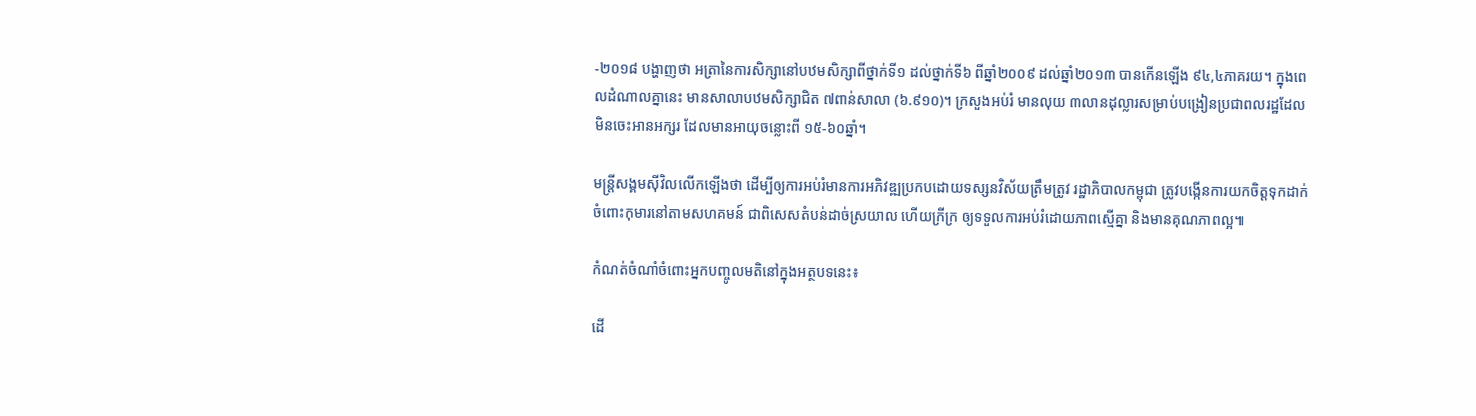-២០១៨ បង្ហាញថា អត្រានៃការសិក្សានៅបឋមសិក្សាពីថ្នាក់ទី១ ដល់ថ្នាក់ទី៦ ពីឆ្នាំ២០០៩ ដល់ឆ្នាំ២០១៣ បានកើនឡើង ៩៤,៤ភាគរយ។ ក្នុងពេលដំណាលគ្នានេះ មានសាលាបឋមសិក្សាជិត ៧ពាន់សាលា (៦.៩១០)។ ក្រសួងអប់រំ មានលុយ ៣លានដុល្លារសម្រាប់បង្រៀនប្រជាពលរដ្ឋដែលមិនចេះអានអក្សរ ដែលមានអាយុចន្លោះពី ១៥-៦០ឆ្នាំ។

មន្ត្រីសង្គមស៊ីវិលលើកឡើងថា ដើម្បីឲ្យការអប់រំមានការអភិវឌ្ឍប្រកបដោយទស្សនវិស័យត្រឹមត្រូវ រដ្ឋាភិបាលកម្ពុជា ត្រូវបង្កើនការយកចិត្តទុកដាក់ចំពោះកុមារនៅតាមសហគមន៍ ជាពិសេសតំបន់ដាច់ស្រយាល ហើយក្រីក្រ ឲ្យទទួលការអប់រំដោយភាពស្មើគ្នា និងមានគុណភាពល្អ៕

កំណត់ចំណាំចំពោះអ្នកបញ្ចូលមតិនៅក្នុងអត្ថបទនេះ៖

ដើ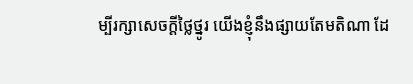ម្បីរក្សាសេចក្ដីថ្លៃថ្នូរ យើងខ្ញុំនឹងផ្សាយតែមតិណា ដែ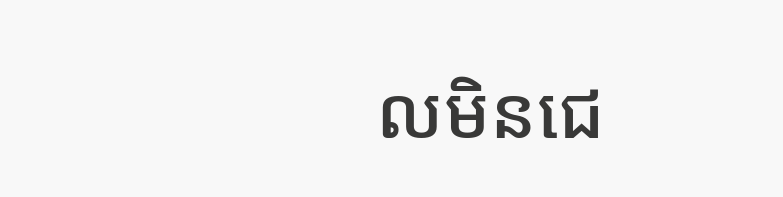លមិនជេ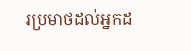រប្រមាថដល់អ្នកដ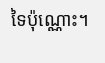ទៃប៉ុណ្ណោះ។